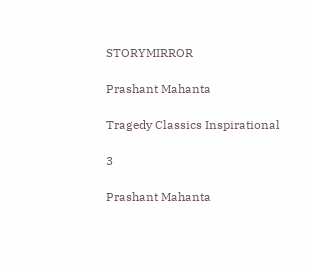STORYMIRROR

Prashant Mahanta

Tragedy Classics Inspirational

3

Prashant Mahanta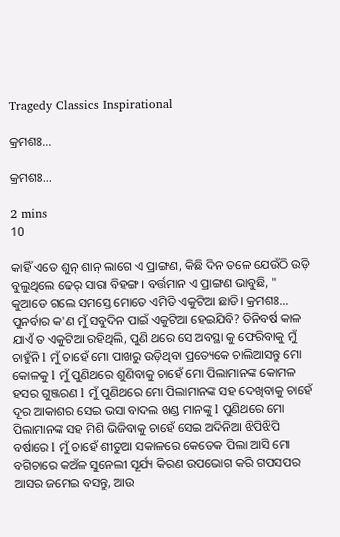Tragedy Classics Inspirational

କ୍ରମଶଃ...

କ୍ରମଶଃ...

2 mins
10

କାହିଁ ଏତେ ଶୁନ୍ ଶାନ୍ ଲାଗେ ଏ ପ୍ରାଙ୍ଗଣ, କିଛି ଦିନ ତଳେ ଯେଉଁଠି ଉଡ଼ି ବୁଲୁଥିଲେ ଢେର୍ ସାରା ବିହଙ୍ଗ। ବର୍ତ୍ତମାନ ଏ ପ୍ରାଙ୍ଗଣ ଭାବୁଛି, " କୁଆଡେ ଗଲେ ସମସ୍ତେ ମୋତେ ଏମିତି ଏକୁଟିଆ ଛାଡି। କ୍ରମଶଃ... ପୁନର୍ବାର କ'ଣ ମୁଁ ସବୁଦିନ ପାଇଁ ଏକୁଟିଆ ହେଇଯିବି? ତିନିବର୍ଷ କାଳ ଯାଏଁ ତ ଏକୁଟିଆ ରହିଥିଲି, ପୁଣି ଥରେ ସେ ଅବସ୍ଥା କୁ ଫେରିବାକୁ ମୁଁ ଚାହୁଁନି l ମୁଁ ଚାହେଁ ମୋ ପାଖରୁ ଉଡ଼ିଥିବା ପ୍ରତ୍ୟେକେ ଚାଲିଆସନ୍ତୁ ମୋ କୋଳକୁ l ମୁଁ ପୁଣିଥରେ ଶୁଣିବାକୁ ଚାହେଁ ମୋ ପିଲାମାନଙ୍କ କୋମଳ ହସର ଗୁଞ୍ଜରଣ l ମୁଁ ପୁଣିଥରେ ମୋ ପିଲାମାନଙ୍କ ସହ ଦେଖିବାକୁ ଚାହେଁ ଦୂର ଆକାଶର ସେଇ ଭସା ବାଦଲ ଖଣ୍ଡ ମାନଙ୍କୁ l ପୁଣିଥରେ ମୋ ପିଲାମାନଙ୍କ ସହ ମିଶି ଭିଜିବାକୁ ଚାହେଁ ସେଇ ଅଦିନିଆ ଝିପିଝିପି ବର୍ଷାରେ l ମୁଁ ଚାହେଁ ଶୀତୁଆ ସକାଳରେ କେତେକ ପିଲା ଆସି ମୋ ବଗିଚାରେ କଅଁଳ ସୁନେଲୀ ସୂର୍ଯ୍ୟ କିରଣ ଉପଭୋଗ କରି ଗପସପର ଆସର ଜମେଇ ବସନ୍ତୁ, ଆଉ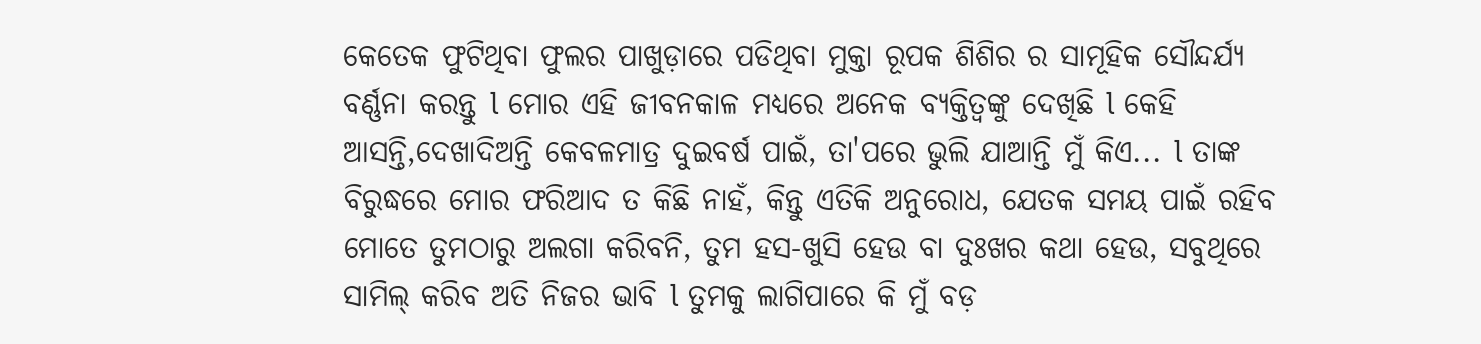କେତେକ ଫୁଟିଥିବା ଫୁଲର ପାଖୁଡ଼ାରେ ପଡିଥିବା ମୁକ୍ତା ରୂପକ ଶିଶିର ର ସାମୂହିକ ସୌନ୍ଦର୍ଯ୍ୟ ବର୍ଣ୍ଣନା କରନ୍ତୁ l ମୋର ଏହି ଜୀବନକାଳ ମଧ୍ୟରେ ଅନେକ ବ୍ୟକ୍ତିତ୍ଵଙ୍କୁ ଦେଖିଛି l କେହି ଆସନ୍ତି,ଦେଖାଦିଅନ୍ତି କେବଳମାତ୍ର ଦୁଇବର୍ଷ ପାଇଁ, ତା'ପରେ ଭୁଲି ଯାଆନ୍ତି ମୁଁ କିଏ... l ତାଙ୍କ ବିରୁଦ୍ଧରେ ମୋର ଫରିଆଦ ତ କିଛି ନାହଁ, କିନ୍ତୁ ଏତିକି ଅନୁରୋଧ, ଯେତକ ସମୟ ପାଇଁ ରହିବ ମୋତେ ତୁମଠାରୁ ଅଲଗା କରିବନି, ତୁମ ହସ-ଖୁସି ହେଉ ବା ଦୁଃଖର କଥା ହେଉ, ସବୁଥିରେ ସାମିଲ୍ କରିବ ଅତି ନିଜର ଭାବି l ତୁମକୁ ଲାଗିପାରେ କି ମୁଁ ବଡ଼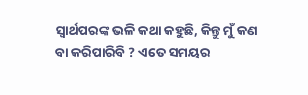ସ୍ୱାର୍ଥପରଙ୍କ ଭଳି କଥା କହୁଛି, କିନ୍ତୁ ମୁଁ କଣ ବା କରିପାରିବି ? ଏତେ ସମୟର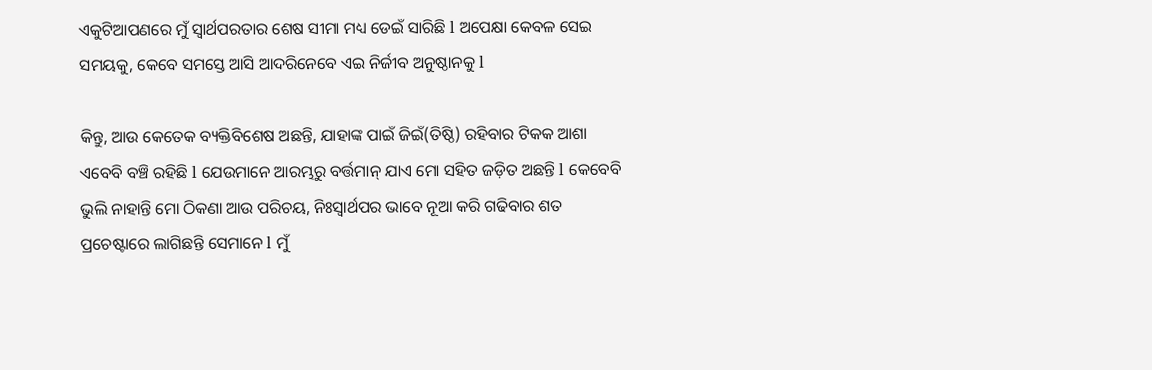ଏକୁଟିଆପଣରେ ମୁଁ ସ୍ୱାର୍ଥପରତାର ଶେଷ ସୀମା ମଧ୍ୟ ଡେଇଁ ସାରିଛି l ଅପେକ୍ଷା କେବଳ ସେଇ ସମୟକୁ, କେବେ ସମସ୍ତେ ଆସି ଆଦରିନେବେ ଏଇ ନିର୍ଜୀବ ଅନୁଷ୍ଠାନକୁ l

କିନ୍ତୁ, ଆଉ କେତେକ ବ୍ୟକ୍ତିବିଶେଷ ଅଛନ୍ତି, ଯାହାଙ୍କ ପାଇଁ ଜିଇଁ(ତିଷ୍ଠି) ରହିବାର ଟିକକ ଆଶା ଏବେବି ବଞ୍ଚି ରହିଛି l ଯେଉମାନେ ଆରମ୍ଭରୁ ବର୍ତ୍ତମାନ୍ ଯାଏ ମୋ ସହିତ ଜଡ଼ିତ ଅଛନ୍ତି l କେବେବି ଭୁଲି ନାହାନ୍ତି ମୋ ଠିକଣା ଆଉ ପରିଚୟ, ନିଃସ୍ବାର୍ଥପର ଭାବେ ନୂଆ କରି ଗଢିବାର ଶତ ପ୍ରଚେଷ୍ଟାରେ ଲାଗିଛନ୍ତି ସେମାନେ l ମୁଁ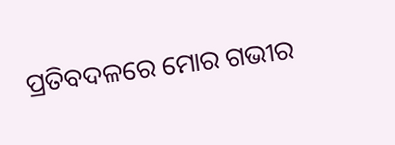ପ୍ରତିବଦଳରେ ମୋର ଗଭୀର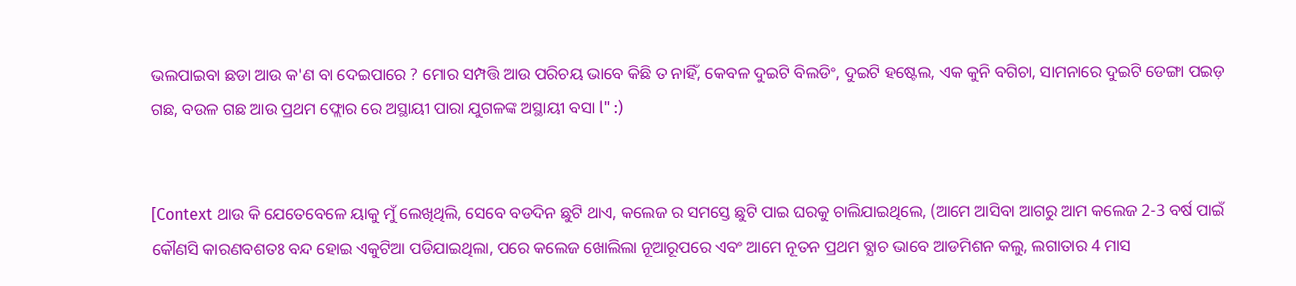ଭଲପାଇବା ଛଡା ଆଉ କ'ଣ ବା ଦେଇପାରେ ? ମୋର ସମ୍ପତ୍ତି ଆଉ ପରିଚୟ ଭାବେ କିଛି ତ ନାହିଁ, କେବଳ ଦୁଇଟି ବିଲଡିଂ, ଦୁଇଟି ହଷ୍ଟେଲ, ଏକ କୁନି ବଗିଚା, ସାମନାରେ ଦୁଇଟି ଡେଙ୍ଗା ପଇଡ଼ ଗଛ, ବଉଳ ଗଛ ଆଉ ପ୍ରଥମ ଫ୍ଲୋର ରେ ଅସ୍ଥାୟୀ ପାରା ଯୁଗଳଙ୍କ ଅସ୍ଥାୟୀ ବସା l" :)


[Context ଥାଉ କି ଯେତେବେଳେ ୟାକୁ ମୁଁ ଲେଖିଥିଲି, ସେବେ ବଡଦିନ ଛୁଟି ଥାଏ, କଲେଜ ର ସମସ୍ତେ ଛୁଟି ପାଇ ଘରକୁ ଚାଲିଯାଇଥିଲେ, (ଆମେ ଆସିବା ଆଗରୁ ଆମ କଲେଜ 2-3 ବର୍ଷ ପାଇଁ କୌଣସି କାରଣବଶତଃ ବନ୍ଦ ହୋଇ ଏକୁଟିଆ ପଡିଯାଇଥିଲା, ପରେ କଲେଜ ଖୋଲିଲା ନୂଆରୂପରେ ଏବଂ ଆମେ ନୂତନ ପ୍ରଥମ ବ୍ଯାଚ ଭାବେ ଆଡମିଶନ କଲୁ, ଲଗାତାର 4 ମାସ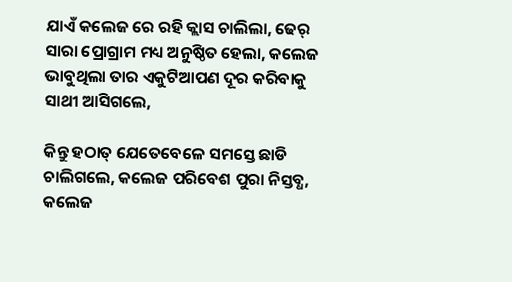ଯାଏଁ କଲେଜ ରେ ରହି କ୍ଲାସ ଚାଲିଲା, ଢେର୍ ସାରା ପ୍ରୋଗ୍ରାମ ମଧ୍ୟ ଅନୁଷ୍ଠିତ ହେଲା, କଲେଜ ଭାବୁଥିଲା ତାର ଏକୁଟିଆପଣ ଦୂର କରିବାକୁ ସାଥୀ ଆସିଗଲେ,

କିନ୍ତୁ ହଠାତ୍ ଯେତେବେଳେ ସମସ୍ତେ ଛାଡି ଚାଲିଗଲେ, କଲେଜ ପରିବେଶ ପୁରା ନିସ୍ତବ୍ଧ, କଲେଜ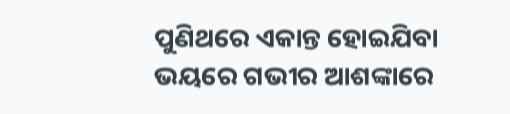ପୁଣିଥରେ ଏକାନ୍ତ ହୋଇଯିବା ଭୟରେ ଗଭୀର ଆଶଙ୍କାରେ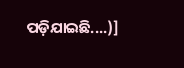ପଡ଼ିଯାଇଛି....)]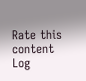Rate this content
Log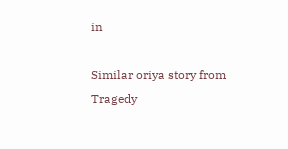in

Similar oriya story from Tragedy